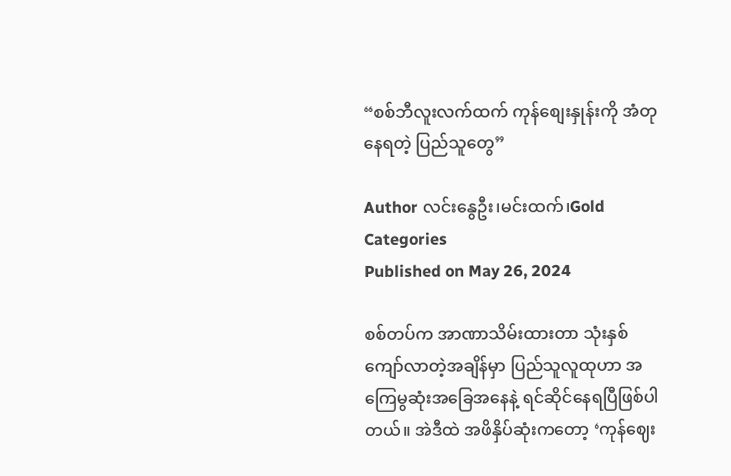“စစ်ဘီလူးလက်ထက် ကုန်စျေးနှုန်းကို အံတုနေရတဲ့ ပြည်သူတွေ”

Author လင်းနွေဦး၊မင်းထက်၊Gold
Categories
Published on May 26, 2024

စစ်တပ်က အာဏာသိမ်းထားတာ သုံးနှစ်ကျော်လာတဲ့အချိန်မှာ ပြည်သူလူထုဟာ အကြေမွဆုံးအခြေအနေနဲ့ ရင်ဆိုင်နေရပြီဖြစ်ပါတယ်။ အဲဒီထဲ အဖိနှိပ်ဆုံးကတော့ ‘ကုန်ဈေး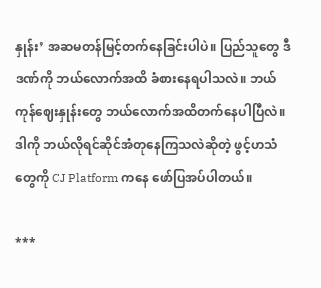နှုန်း’ အဆမတန်မြင့်တက်နေခြင်းပါပဲ။ ပြည်သူတွေ ဒီဒဏ်ကို ဘယ်လောက်အထိ ခံစားနေရပါသလဲ။ ဘယ်ကုန်ဈေးနှုန်းတွေ ဘယ်လောက်အထိတက်နေပါပြီလဲ။ ဒါကို ဘယ်လိုရင်ဆိုင်အံတုနေကြသလဲဆိုတဲ့ ဖွင့်ဟသံတွေကို CJ Platform ကနေ ဖော်ပြအပ်ပါတယ်။

***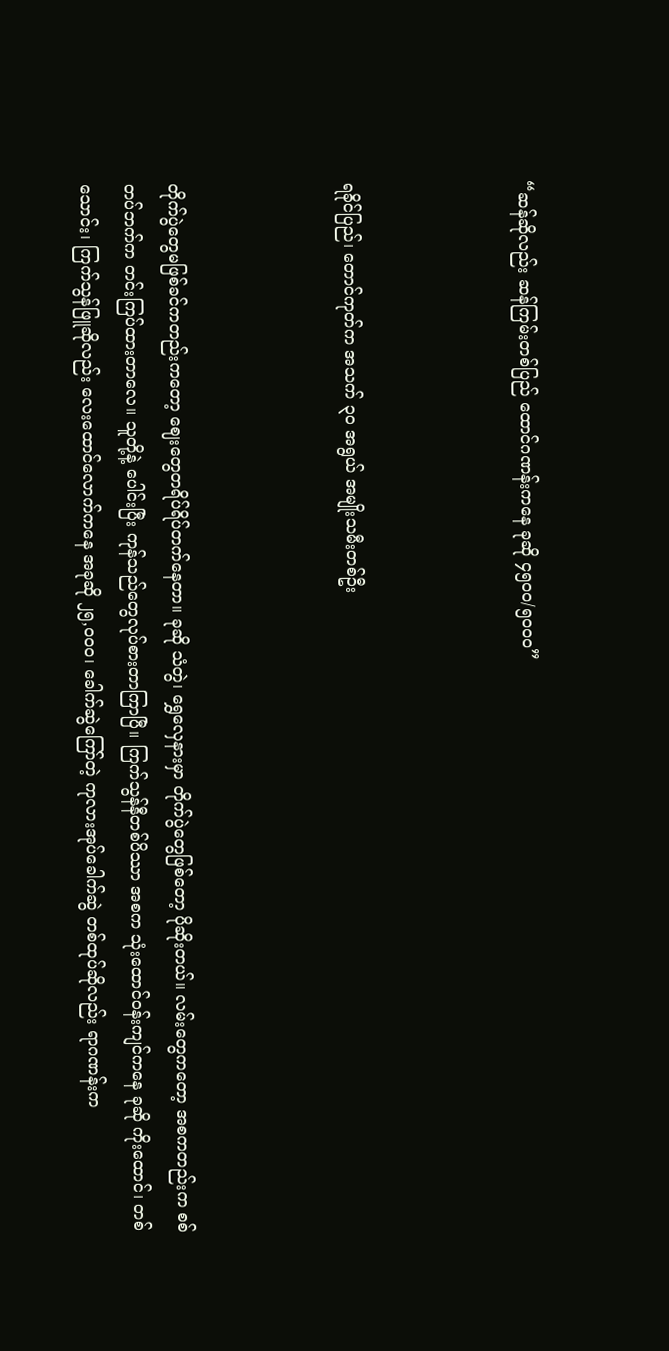“ဆန်ဆိုလည်း ဆန်ကြမ်းတစ်ပြည် ထောင်ဂဏန်းကနေ ခုဆို ၄၅၀ဝ/၅၀ဝ၀”



ရခိုင်ပြည်၊ တောင်ကုတ်က အသက် ၃၀ အရွယ် အမျိုးသမီးတစ်ဦး



တိုက်ပွဲတွေမဖြစ်ခင်ကတည်းကတော့ ဈေးတွေတရိပ်ရိပ်တက်နေတာ။ ခုဆို သံတွဲ၊ ရွှေလှေနားမှာ တိုက်ပွဲတွေဖြစ်တော့ ပိုဆိုးတယ်။ လမ်းတွေကတော့ အစကတည်းက စစ်တပ်ဘက်က တင်းကြပ်ထားတာလေ။ သူတို့နဲ့ ပေါင်းပြီး ကုန်သည်တွေလုပ်စားတာကြာပြီ။ ကြက်သွန်နီတစ်ပိဿာ အစက သုံးထောင်ဝန်းကျင်ကနေ ခုဆို ကိုးထောင်၊ တစ်သောင်း၊ ကြက်သွန်ဖြူဆိုလည်း လေးထောင်လောက်ကနေ အခုဆို ၂၅,၀ဝ၀၊ ခေါက်ဆွဲကြော်တဲ့ ကုလားအုပ်ခေါက်ဆွဲ တစ်ထုပ်ဆိုလည်း ရာဂဏန်းက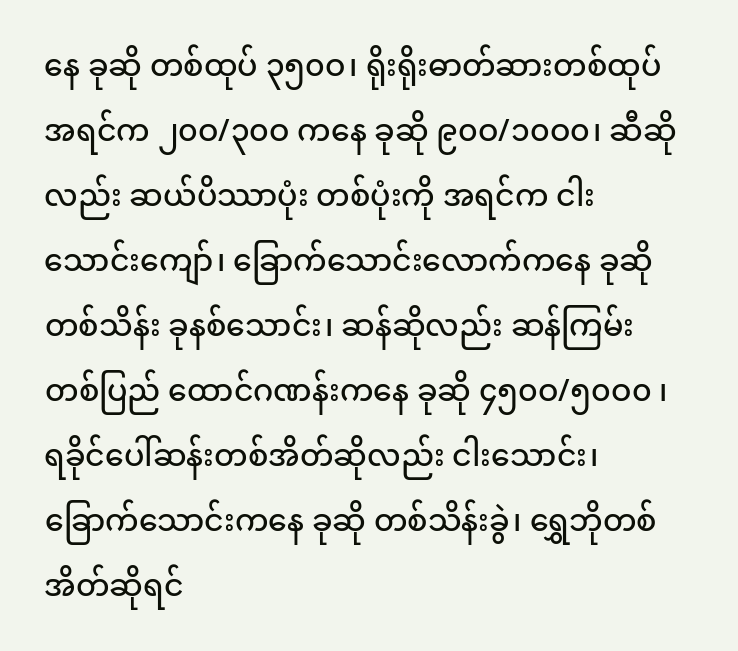နေ ခုဆို တစ်ထုပ် ၃၅၀ဝ၊ ရိုးရိုးဓာတ်ဆားတစ်ထုပ် အရင်က ၂၀ဝ/၃၀ဝ ကနေ ခုဆို ၉၀ဝ/၁၀ဝ၀၊ ဆီဆိုလည်း ဆယ်ပိဿာပုံး တစ်ပုံးကို အရင်က ငါးသောင်းကျော်၊ ခြောက်သောင်းလောက်ကနေ ခုဆို တစ်သိန်း ခုနစ်သောင်း၊ ဆန်ဆိုလည်း ဆန်ကြမ်းတစ်ပြည် ထောင်ဂဏန်းကနေ ခုဆို ၄၅၀ဝ/၅၀ဝ၀ ၊ ရခိုင်ပေါ်ဆန်းတစ်အိတ်ဆိုလည်း ငါးသောင်း၊ ခြောက်သောင်းကနေ ခုဆို တစ်သိန်းခွဲ၊ ရွှေဘိုတစ်အိတ်ဆိုရင်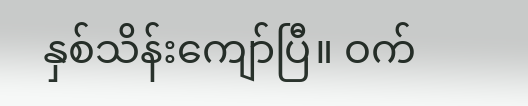နှစ်သိန်းကျော်ပြီ။ ဝက်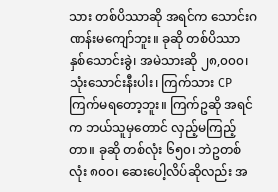သား တစ်ပိဿာဆို အရင်က သောင်းဂဏန်းမကျော်ဘူး။ ခုဆို တစ်ပိဿာ နှစ်သောင်းခွဲ၊ အမဲသားဆို ၂၈,၀၀၀၊ သုံးသောင်းနီးပါး၊ ကြက်သား CP ကြက်မရတော့ဘူး။ ကြက်ဥဆို အရင်က ဘယ်သူမှတောင် လှည့်မကြည့်တာ။ ခုဆို တစ်လုံး ၆၅၀၊ ဘဲဥတစ်လုံး ၈၀ဝ၊ ဆေးပေါ့လိပ်ဆိုလည်း အ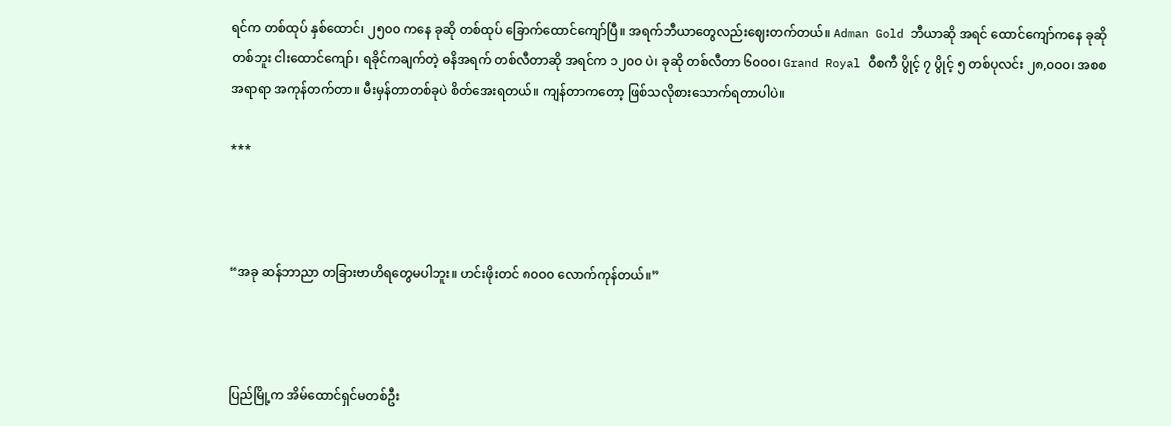ရင်က တစ်ထုပ် နှစ်ထောင်၊ ၂၅၀၀ ကနေ ခုဆို တစ်ထုပ် ခြောက်ထောင်ကျော်ပြီ။ အရက်ဘီယာတွေလည်းဈေးတက်တယ်။ Adman Gold ဘီယာဆို အရင် ထောင်ကျော်ကနေ ခုဆို တစ်ဘူး ငါးထောင်ကျော်၊ ရခိုင်ကချက်တဲ့ ဓနိအရက် တစ်လီတာဆို အရင်က ၁၂၀ဝ ပဲ၊ ခုဆို တစ်လီတာ ၆၀ဝ၀၊ Grand Royal ဝီစကီ ပွိုင့် ၇ ပွိုင့် ၅ တစ်ပုလင်း ၂၈,၀ဝ၀၊ အစစအရာရာ အကုန်တက်တာ။ မီးမှန်တာတစ်ခုပဲ စိတ်အေးရတယ်။ ကျန်တာကတော့ ဖြစ်သလိုစားသောက်ရတာပါပဲ။

***



“အခု ဆန်ဘာညာ တခြားဗာဟိရတွေမပါဘူး။ ဟင်းဖိုးတင် ၈၀ဝ၀ လောက်ကုန်တယ်။”



ပြည်မြို့က အိမ်ထောင်ရှင်မတစ်ဦး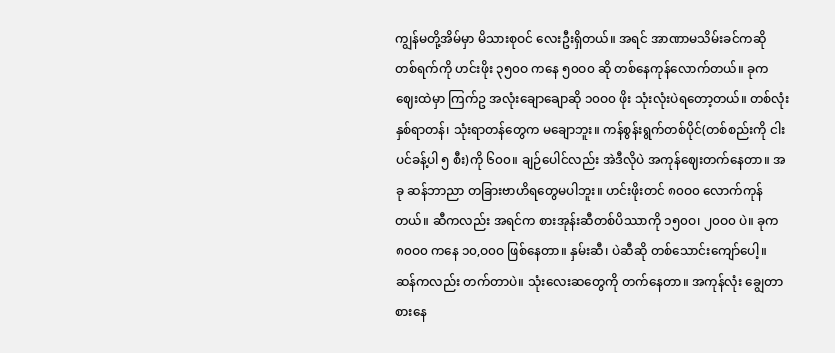ကျွန်မတို့အိမ်မှာ မိသားစုဝင် လေးဦးရှိတယ်။ အရင် အာဏာမသိမ်းခင်ကဆို တစ်ရက်ကို ဟင်းဖိုး ၃၅၀ဝ ကနေ ၅၀ဝ၀ ဆို တစ်နေကုန်လောက်တယ်။ ခုက ဈေးထဲမှာ ကြက်ဥ အလုံးချောချောဆို ၁၀ဝ၀ ဖိုး သုံးလုံးပဲရတော့တယ်။ တစ်လုံး နှစ်ရာတန်၊ သုံးရာတန်တွေက မချောဘူး။ ကန်စွန်းရွက်တစ်ပိုင်(တစ်စည်းကို ငါးပင်ခန့်ပါ ၅ စီး)ကို ၆၀၀။ ချဉ်ပေါင်လည်း အဲဒီလိုပဲ အကုန်ဈေးတက်နေတာ။ အခု ဆန်ဘာညာ တခြားဗာဟိရတွေမပါဘူး။ ဟင်းဖိုးတင် ၈၀ဝ၀ လောက်ကုန်တယ်။ ဆီကလည်း အရင်က စားအုန်းဆီတစ်ပိဿာကို ၁၅၀ဝ၊ ၂၀ဝ၀ ပဲ။ ခုက ၈၀ဝ၀ ကနေ ၁၀,ဝ၀ဝ ဖြစ်နေတာ။ နှမ်းဆီ၊ ပဲဆီဆို တစ်သောင်းကျော်ပေါ့။ ဆန်ကလည်း တက်တာပဲ။ သုံးလေးဆတွေကို တက်နေတာ။ အကုန်လုံး ချွေတာစားနေ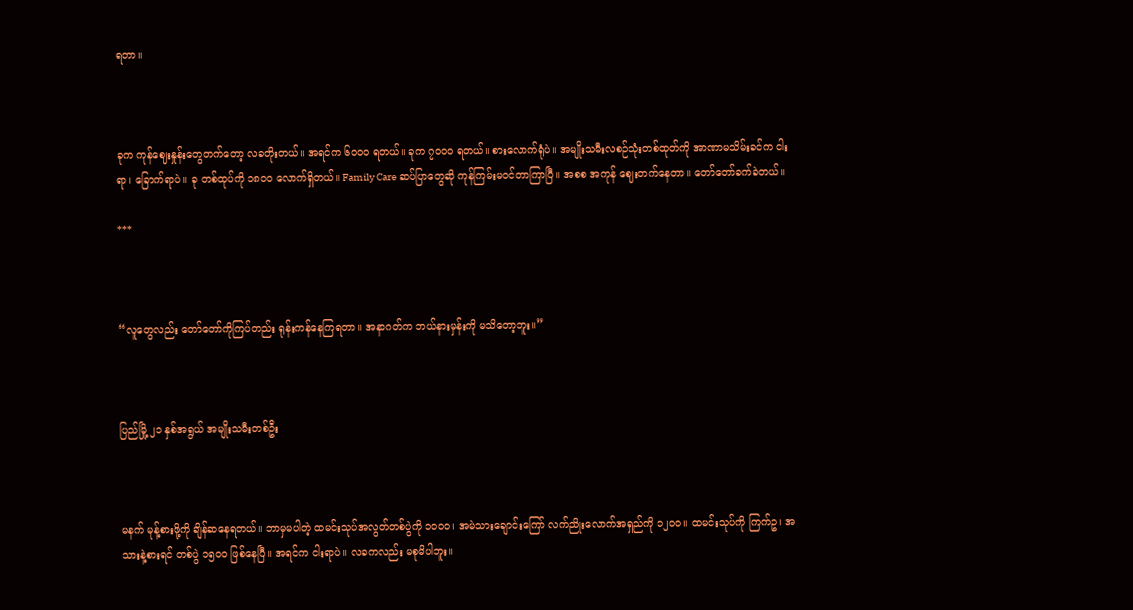ရတာ။



ခုက ကုန်ဈေးနှုန်းတွေတက်တော့ လခတိုးတယ်။ အရင်က ၆၀ဝ၀ ရတယ်။ ခုက ၇၀ဝ၀ ရတယ်။ စားလောက်ရုံပဲ။ အမျိုးသမီးလစဉ်သုံးတစ်ထုတ်ကို အာဏာမသိမ်းခင်က ငါးရာ၊ ခြောက်ရာပဲ။ ခု တစ်ထုပ်ကို ၁၈၀ဝ လောက်ရှိတယ်။ Family Care ဆပ်ပြာတွေဆို ကုန်ကြမ်းမဝင်တာကြာပြီ။ အစစ အကုန် ဈေးတက်နေတာ။ တော်တော်ခက်ခဲတယ်။

***



“လူတွေလည်း တော်တော်ကိုကြပ်တည်း ရုန်းကန်နေကြရတာ။ အနာဂတ်က ဘယ်နားမှန်းကို မသိတော့ဘူး။”



ပြည်မြို့ ၂၁ နှစ်အရွယ် အမျိုးသမီးတစ်ဦး



မနက် မုန့်စားဖို့ကို ချိန်ဆနေရတယ်။ ဘာမှမပါတဲ့ ထမင်းသုပ်အလွတ်တစ်ပွဲကို ၁၀ဝ၀၊ အမဲသားချောင်းကြော် လက်ညိုးလောက်အရှည်ကို ၁၂၀ဝ။ ထမင်းသုပ်ကို ကြက်ဥ၊ အသားနဲ့စားရင် တစ်ပွဲ ၁၅၀ဝ ဖြစ်နေပြီ။ အရင်က ငါးရာပဲ။ လခကလည်း မစုမိပါဘူး။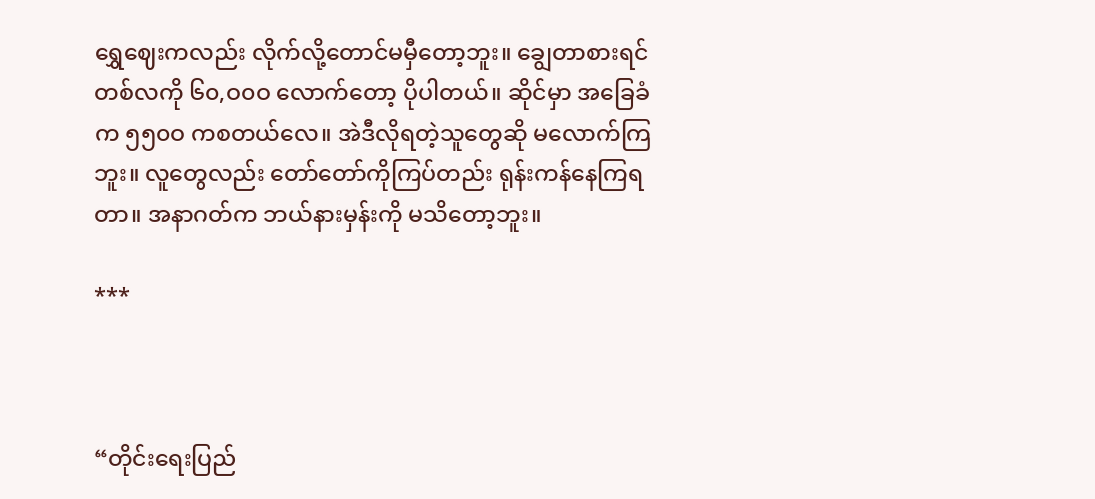ရွှေဈေးကလည်း လိုက်လို့တောင်မမှီတော့ဘူး။ ချွေတာစားရင် တစ်လကို ၆၀,ဝ၀ဝ လောက်တော့ ပိုပါတယ်။ ဆိုင်မှာ အခြေခံက ၅၅၀ဝ ကစတယ်လေ။ အဲဒီလိုရတဲ့သူတွေဆို မလောက်ကြဘူး။ လူတွေလည်း တော်တော်ကိုကြပ်တည်း ရုန်းကန်နေကြရတာ။ အနာဂတ်က ဘယ်နားမှန်းကို မသိတော့ဘူး။

***



“တိုင်းရေးပြည်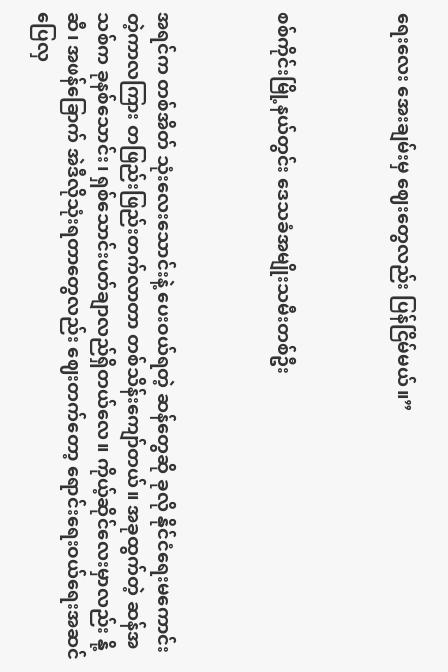ရေးလေး အေးချမ်းမှ ဈေးတွေလည်း ပြန်ငြိမ်မယ်။”



စစ်ကိုင်းမြို့နယ်တွင်း ဒေသခံအမျိုးသမီးတစ်ဦး



အရင်က တစ်အိတ် သုံးလေးသောင်းနဲ့ ပေးဝယ်ရတဲ့ ဆန်တွေဆို ခုလို နိုင်ငံရေးမကောင်းတဲ့ကာလကြား တဖြည်းဖြည်းတက်လာတာ တစ်သိန်းကျော်တယ်။ အခုထွက်တဲ့ ဆန်အသစ်က ခုနစ်သောင်း၊ ရှစ်သောင်းပတ်ချာလည်ရှိတယ်လေ။ ကိုယ့်ဆိုင်လေးမှာလည်း နို့ဆီ၊ အဖန်ခြောက် အဲဒီလိုသုံးရတာတွေလည်း ဈေးတက်တော့ ရောင်းရေးဝယ်ရေးအဆင်ပြေလှ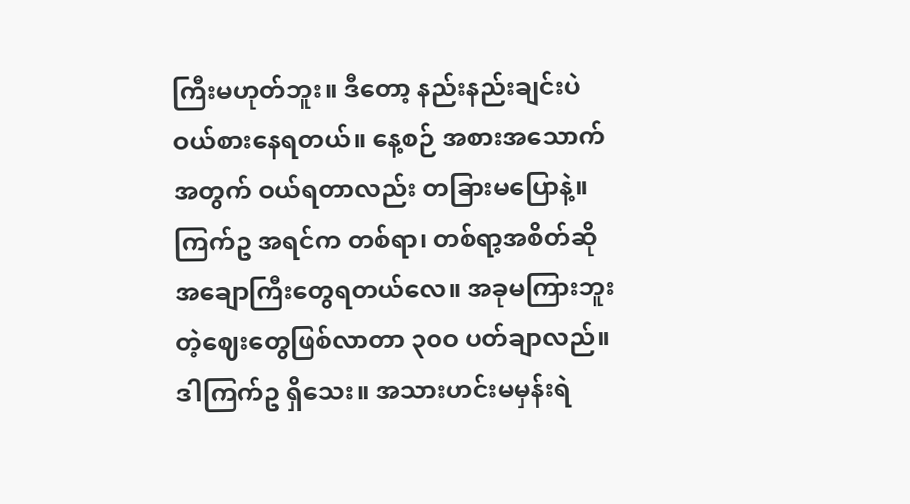ကြီးမဟုတ်ဘူး။ ဒီတော့ နည်းနည်းချင်းပဲ ဝယ်စားနေရတယ်။ နေ့စဉ် အစားအသောက်အတွက် ဝယ်ရတာလည်း တခြားမပြောနဲ့။ ကြက်ဥ အရင်က တစ်ရာ၊ တစ်ရာ့အစိတ်ဆို အချောကြီးတွေရတယ်လေ။ အခုမကြားဘူးတဲ့ဈေးတွေဖြစ်လာတာ ၃၀ဝ ပတ်ချာလည်။ ဒါကြက်ဥ ရှိသေး။ အသားဟင်းမမှန်းရဲ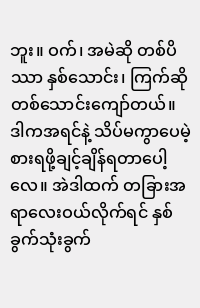ဘူး။ ဝက်၊ အမဲဆို တစ်ပိဿာ နှစ်သောင်း၊ ကြက်ဆို တစ်သောင်းကျော်တယ်။ ဒါကအရင်နဲ့ သိပ်မကွာပေမဲ့ စားရဖို့ချင့်ချိန်ရတာပေါ့လေ။ အဲဒါထက် တခြားအရာလေးဝယ်လိုက်ရင် နှစ်ခွက်သုံးခွက်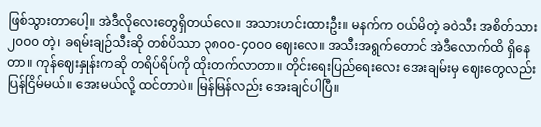ဖြစ်သွားတာပေါ့။ အဲဒီလိုလေးတွေရှိတယ်လေ။ အသားဟင်းထားဦး။ မနက်က ဝယ်မိတဲ့ ခဝဲသီး အစိတ်သား ၂၀ဝ၀ တဲ့၊ ခရမ်းချဉ်သီးဆို တစ်ပိဿာ ၃၈၀ဝ-၄၀ဝ၀ ဈေးလေ။ အသီးအရွက်တောင် အဲဒီလောက်ထိ ရှိနေတာ။ ကုန်ဈေးနှုန်းကဆို တရိပ်ရိပ်ကို ထိုးတက်လာတာ။ တိုင်းရေးပြည်ရေးလေး အေးချမ်းမှ ဈေးတွေလည်း ပြန်ငြိမ်မယ်။ အေးမယ်လို့ ထင်တာပဲ။ မြန်မြန်လည်း အေးချင်ပါပြီ။